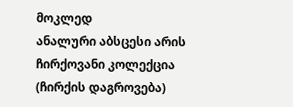მოკლედ
ანალური აბსცესი არის ჩირქოვანი კოლექცია (ჩირქის დაგროვება)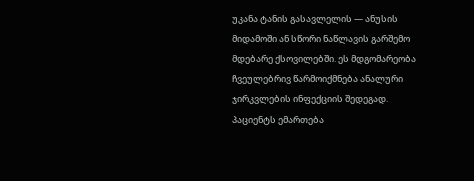უკანა ტანის გასავლელის — ანუსის მიდამოში ან სწორი ნაწლავის გარშემო მდებარე ქსოვილებში. ეს მდგომარეობა ჩვეულებრივ წარმოიქმნება ანალური ჯირკვლების ინფექციის შედეგად. პაციენტს ემართება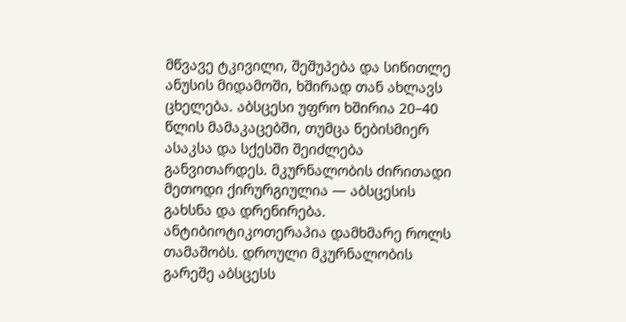მწვავე ტკივილი, შეშუპება და სიწითლე ანუსის მიდამოში, ხშირად თან ახლავს ცხელება. აბსცესი უფრო ხშირია 20–40 წლის მამაკაცებში, თუმცა ნებისმიერ ასაკსა და სქესში შეიძლება განვითარდეს. მკურნალობის ძირითადი მეთოდი ქირურგიულია — აბსცესის გახსნა და დრენირება. ანტიბიოტიკოთერაპია დამხმარე როლს თამაშობს. დროული მკურნალობის გარეშე აბსცესს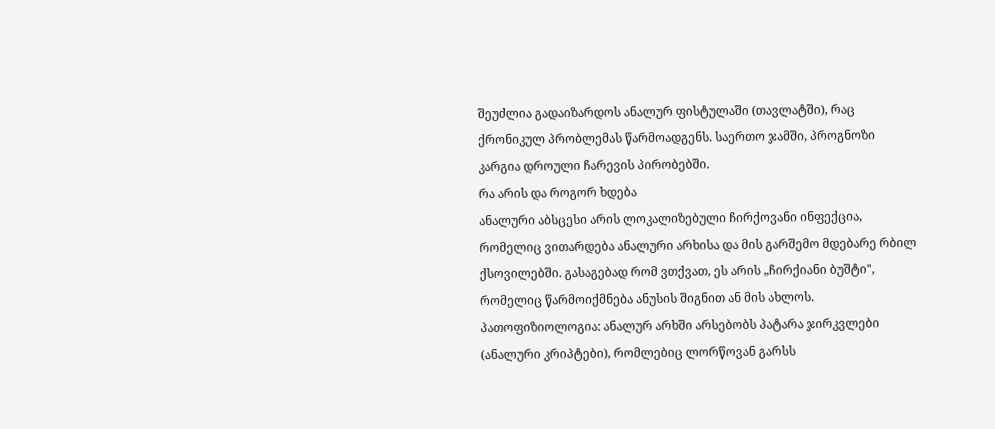შეუძლია გადაიზარდოს ანალურ ფისტულაში (თავლატში), რაც ქრონიკულ პრობლემას წარმოადგენს. საერთო ჯამში, პროგნოზი კარგია დროული ჩარევის პირობებში.
რა არის და როგორ ხდება
ანალური აბსცესი არის ლოკალიზებული ჩირქოვანი ინფექცია, რომელიც ვითარდება ანალური არხისა და მის გარშემო მდებარე რბილ ქსოვილებში. გასაგებად რომ ვთქვათ, ეს არის „ჩირქიანი ბუშტი", რომელიც წარმოიქმნება ანუსის შიგნით ან მის ახლოს.
პათოფიზიოლოგია: ანალურ არხში არსებობს პატარა ჯირკვლები (ანალური კრიპტები), რომლებიც ლორწოვან გარსს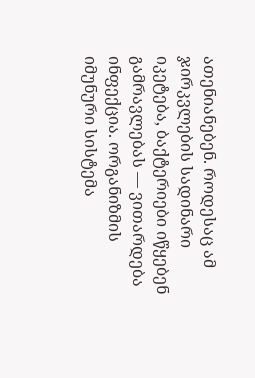ათენიანებენ. როდესაც ამ ჯირკვლების სადინარი იკეტება, ბაქტერიები იწყებენ გამრავლებას — ვითარდება ინფექცია. ორგანიზმის იმუნური სისტემა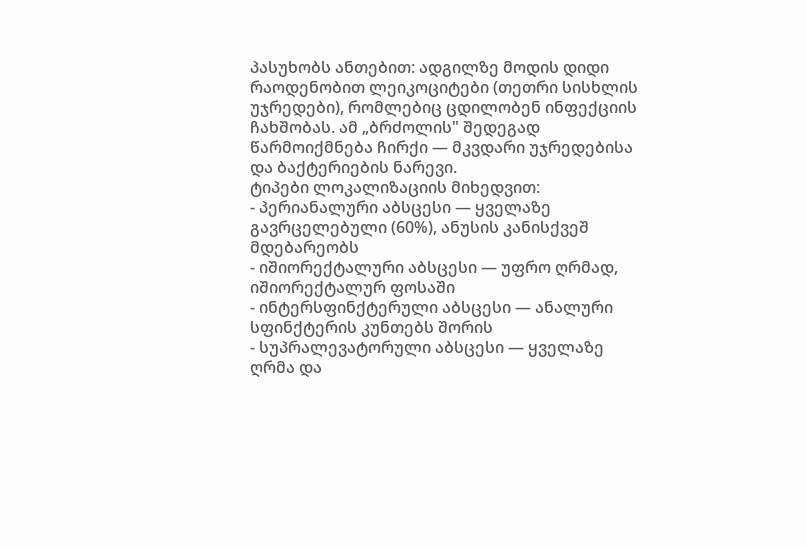პასუხობს ანთებით: ადგილზე მოდის დიდი რაოდენობით ლეიკოციტები (თეთრი სისხლის უჯრედები), რომლებიც ცდილობენ ინფექციის ჩახშობას. ამ „ბრძოლის" შედეგად წარმოიქმნება ჩირქი — მკვდარი უჯრედებისა და ბაქტერიების ნარევი.
ტიპები ლოკალიზაციის მიხედვით:
- პერიანალური აბსცესი — ყველაზე გავრცელებული (60%), ანუსის კანისქვეშ მდებარეობს
- იშიორექტალური აბსცესი — უფრო ღრმად, იშიორექტალურ ფოსაში
- ინტერსფინქტერული აბსცესი — ანალური სფინქტერის კუნთებს შორის
- სუპრალევატორული აბსცესი — ყველაზე ღრმა და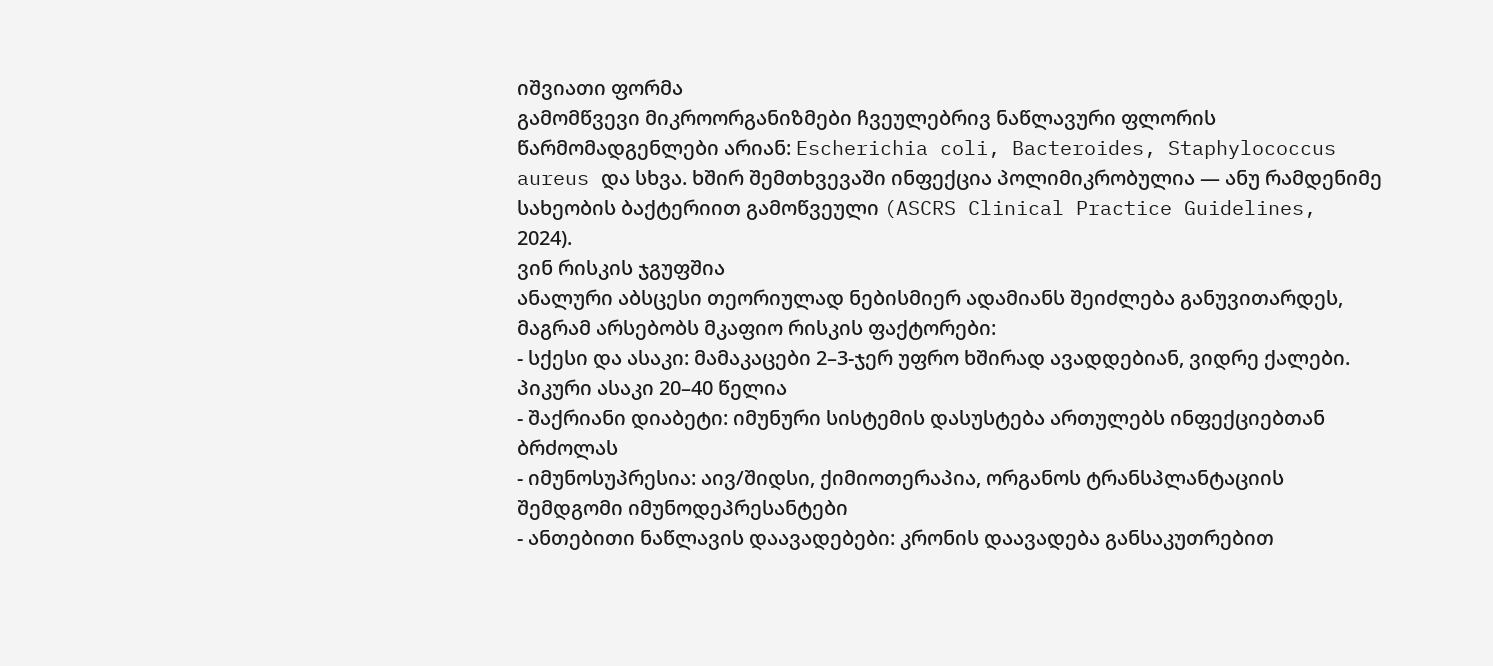იშვიათი ფორმა
გამომწვევი მიკროორგანიზმები ჩვეულებრივ ნაწლავური ფლორის წარმომადგენლები არიან: Escherichia coli, Bacteroides, Staphylococcus aureus და სხვა. ხშირ შემთხვევაში ინფექცია პოლიმიკრობულია — ანუ რამდენიმე სახეობის ბაქტერიით გამოწვეული (ASCRS Clinical Practice Guidelines, 2024).
ვინ რისკის ჯგუფშია
ანალური აბსცესი თეორიულად ნებისმიერ ადამიანს შეიძლება განუვითარდეს, მაგრამ არსებობს მკაფიო რისკის ფაქტორები:
- სქესი და ასაკი: მამაკაცები 2–3-ჯერ უფრო ხშირად ავადდებიან, ვიდრე ქალები. პიკური ასაკი 20–40 წელია
- შაქრიანი დიაბეტი: იმუნური სისტემის დასუსტება ართულებს ინფექციებთან ბრძოლას
- იმუნოსუპრესია: აივ/შიდსი, ქიმიოთერაპია, ორგანოს ტრანსპლანტაციის შემდგომი იმუნოდეპრესანტები
- ანთებითი ნაწლავის დაავადებები: კრონის დაავადება განსაკუთრებით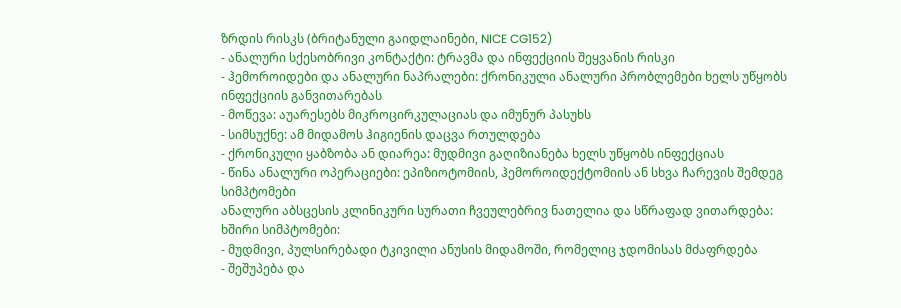ზრდის რისკს (ბრიტანული გაიდლაინები, NICE CG152)
- ანალური სქესობრივი კონტაქტი: ტრავმა და ინფექციის შეყვანის რისკი
- ჰემოროიდები და ანალური ნაპრალები: ქრონიკული ანალური პრობლემები ხელს უწყობს ინფექციის განვითარებას
- მოწევა: აუარესებს მიკროცირკულაციას და იმუნურ პასუხს
- სიმსუქნე: ამ მიდამოს ჰიგიენის დაცვა რთულდება
- ქრონიკული ყაბზობა ან დიარეა: მუდმივი გაღიზიანება ხელს უწყობს ინფექციას
- წინა ანალური ოპერაციები: ეპიზიოტომიის, ჰემოროიდექტომიის ან სხვა ჩარევის შემდეგ
სიმპტომები
ანალური აბსცესის კლინიკური სურათი ჩვეულებრივ ნათელია და სწრაფად ვითარდება:
ხშირი სიმპტომები:
- მუდმივი, პულსირებადი ტკივილი ანუსის მიდამოში, რომელიც ჯდომისას მძაფრდება
- შეშუპება და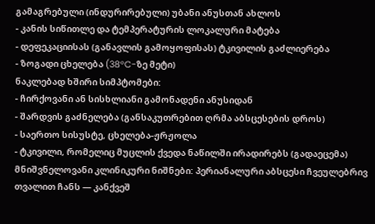გამაგრებული (ინდურირებული) უბანი ანუსთან ახლოს
- კანის სიწითლე და ტემპერატურის ლოკალური მატება
- დეფეკაციისას (განავლის გამოყოფისას) ტკივილის გაძლიერება
- ზოგადი ცხელება (38°C-ზე მეტი)
ნაკლებად ხშირი სიმპტომები:
- ჩირქოვანი ან სისხლიანი გამონადენი ანუსიდან
- შარდვის გაძნელება (განსაკუთრებით ღრმა აბსცესების დროს)
- საერთო სისუსტე, ცხელება-ჟრჟოლა
- ტკივილი, რომელიც მუცლის ქვედა ნაწილში ირადირებს (გადაეცემა)
მნიშვნელოვანი კლინიკური ნიშნები: პერიანალური აბსცესი ჩვეულებრივ თვალით ჩანს — კანქვეშ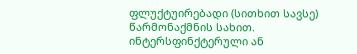ფლუქტუირებადი (სითხით სავსე) წარმონაქმნის სახით. ინტერსფინქტერული ან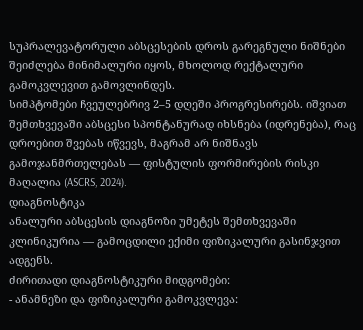სუპრალევატორული აბსცესების დროს გარეგნული ნიშნები შეიძლება მინიმალური იყოს, მხოლოდ რექტალური გამოკვლევით გამოვლინდეს.
სიმპტომები ჩვეულებრივ 2–5 დღეში პროგრესირებს. იშვიათ შემთხვევაში აბსცესი სპონტანურად იხსნება (იდრენება), რაც დროებით შვებას იწვევს, მაგრამ არ ნიშნავს გამოჯანმრთელებას — ფისტულის ფორმირების რისკი მაღალია (ASCRS, 2024).
დიაგნოსტიკა
ანალური აბსცესის დიაგნოზი უმეტეს შემთხვევაში კლინიკურია — გამოცდილი ექიმი ფიზიკალური გასინჯვით ადგენს.
ძირითადი დიაგნოსტიკური მიდგომები:
- ანამნეზი და ფიზიკალური გამოკვლევა: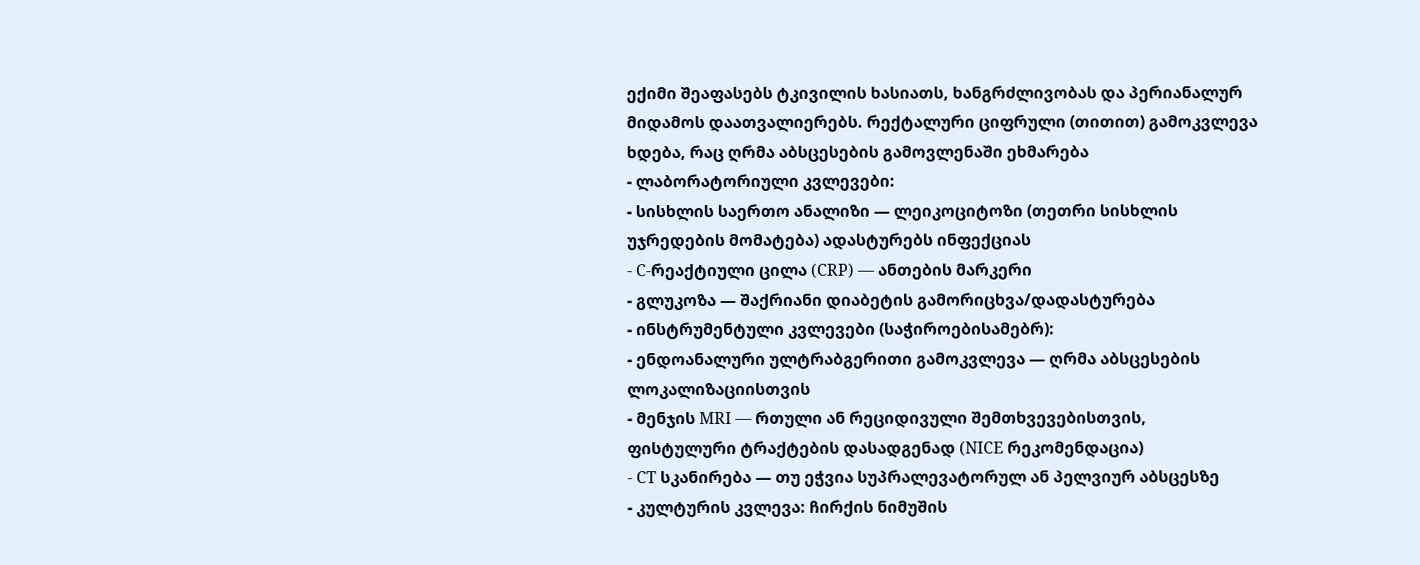ექიმი შეაფასებს ტკივილის ხასიათს, ხანგრძლივობას და პერიანალურ მიდამოს დაათვალიერებს. რექტალური ციფრული (თითით) გამოკვლევა ხდება, რაც ღრმა აბსცესების გამოვლენაში ეხმარება
- ლაბორატორიული კვლევები:
- სისხლის საერთო ანალიზი — ლეიკოციტოზი (თეთრი სისხლის უჯრედების მომატება) ადასტურებს ინფექციას
- C-რეაქტიული ცილა (CRP) — ანთების მარკერი
- გლუკოზა — შაქრიანი დიაბეტის გამორიცხვა/დადასტურება
- ინსტრუმენტული კვლევები (საჭიროებისამებრ):
- ენდოანალური ულტრაბგერითი გამოკვლევა — ღრმა აბსცესების ლოკალიზაციისთვის
- მენჯის MRI — რთული ან რეციდივული შემთხვევებისთვის, ფისტულური ტრაქტების დასადგენად (NICE რეკომენდაცია)
- CT სკანირება — თუ ეჭვია სუპრალევატორულ ან პელვიურ აბსცესზე
- კულტურის კვლევა: ჩირქის ნიმუშის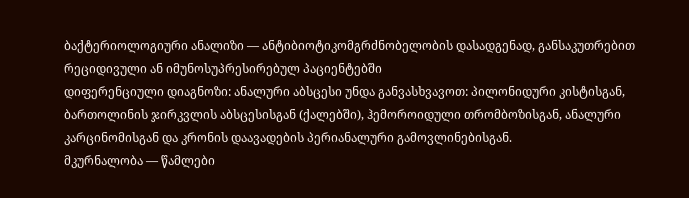ბაქტერიოლოგიური ანალიზი — ანტიბიოტიკომგრძნობელობის დასადგენად, განსაკუთრებით რეციდივული ან იმუნოსუპრესირებულ პაციენტებში
დიფერენციული დიაგნოზი: ანალური აბსცესი უნდა განვასხვავოთ: პილონიდური კისტისგან, ბართოლინის ჯირკვლის აბსცესისგან (ქალებში), ჰემოროიდული თრომბოზისგან, ანალური კარცინომისგან და კრონის დაავადების პერიანალური გამოვლინებისგან.
მკურნალობა — წამლები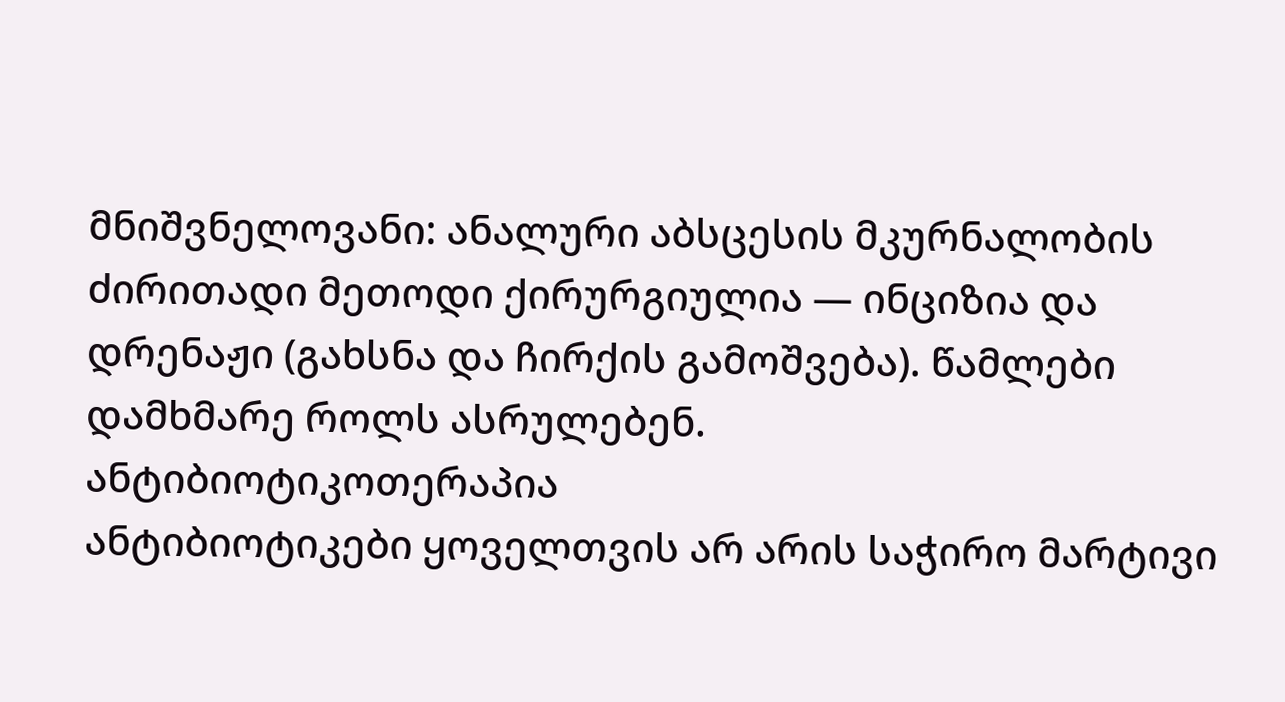მნიშვნელოვანი: ანალური აბსცესის მკურნალობის ძირითადი მეთოდი ქირურგიულია — ინციზია და დრენაჟი (გახსნა და ჩირქის გამოშვება). წამლები დამხმარე როლს ასრულებენ.
ანტიბიოტიკოთერაპია
ანტიბიოტიკები ყოველთვის არ არის საჭირო მარტივი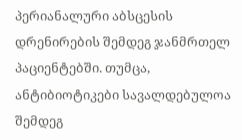პერიანალური აბსცესის დრენირების შემდეგ ჯანმრთელ პაციენტებში. თუმცა, ანტიბიოტიკები სავალდებულოა შემდეგ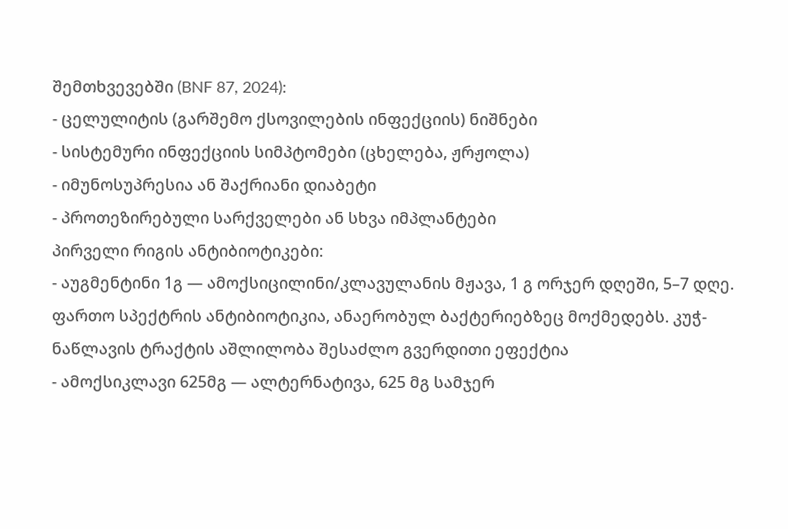შემთხვევებში (BNF 87, 2024):
- ცელულიტის (გარშემო ქსოვილების ინფექციის) ნიშნები
- სისტემური ინფექციის სიმპტომები (ცხელება, ჟრჟოლა)
- იმუნოსუპრესია ან შაქრიანი დიაბეტი
- პროთეზირებული სარქველები ან სხვა იმპლანტები
პირველი რიგის ანტიბიოტიკები:
- აუგმენტინი 1გ — ამოქსიცილინი/კლავულანის მჟავა, 1 გ ორჯერ დღეში, 5–7 დღე. ფართო სპექტრის ანტიბიოტიკია, ანაერობულ ბაქტერიებზეც მოქმედებს. კუჭ-ნაწლავის ტრაქტის აშლილობა შესაძლო გვერდითი ეფექტია
- ამოქსიკლავი 625მგ — ალტერნატივა, 625 მგ სამჯერ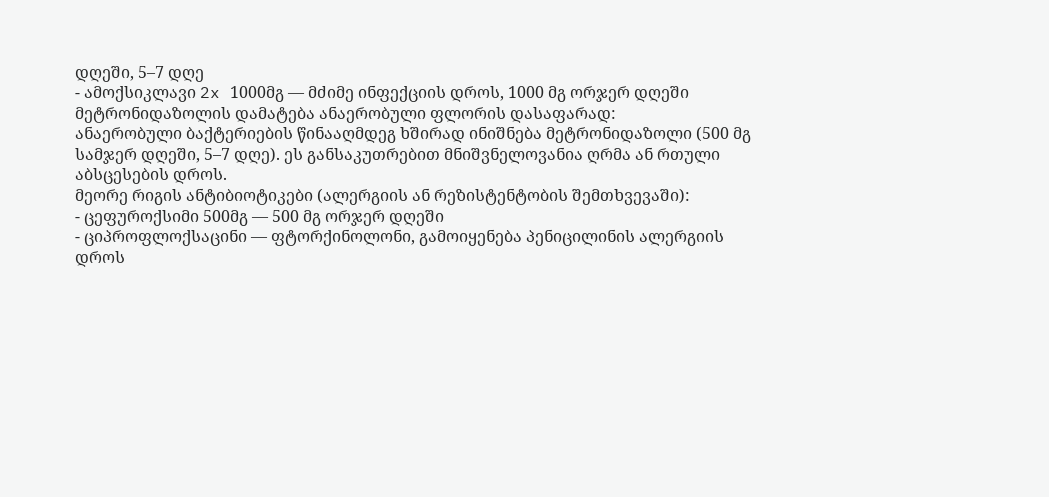დღეში, 5–7 დღე
- ამოქსიკლავი 2x 1000მგ — მძიმე ინფექციის დროს, 1000 მგ ორჯერ დღეში
მეტრონიდაზოლის დამატება ანაერობული ფლორის დასაფარად:
ანაერობული ბაქტერიების წინააღმდეგ ხშირად ინიშნება მეტრონიდაზოლი (500 მგ სამჯერ დღეში, 5–7 დღე). ეს განსაკუთრებით მნიშვნელოვანია ღრმა ან რთული აბსცესების დროს.
მეორე რიგის ანტიბიოტიკები (ალერგიის ან რეზისტენტობის შემთხვევაში):
- ცეფუროქსიმი 500მგ — 500 მგ ორჯერ დღეში
- ციპროფლოქსაცინი — ფტორქინოლონი, გამოიყენება პენიცილინის ალერგიის დროს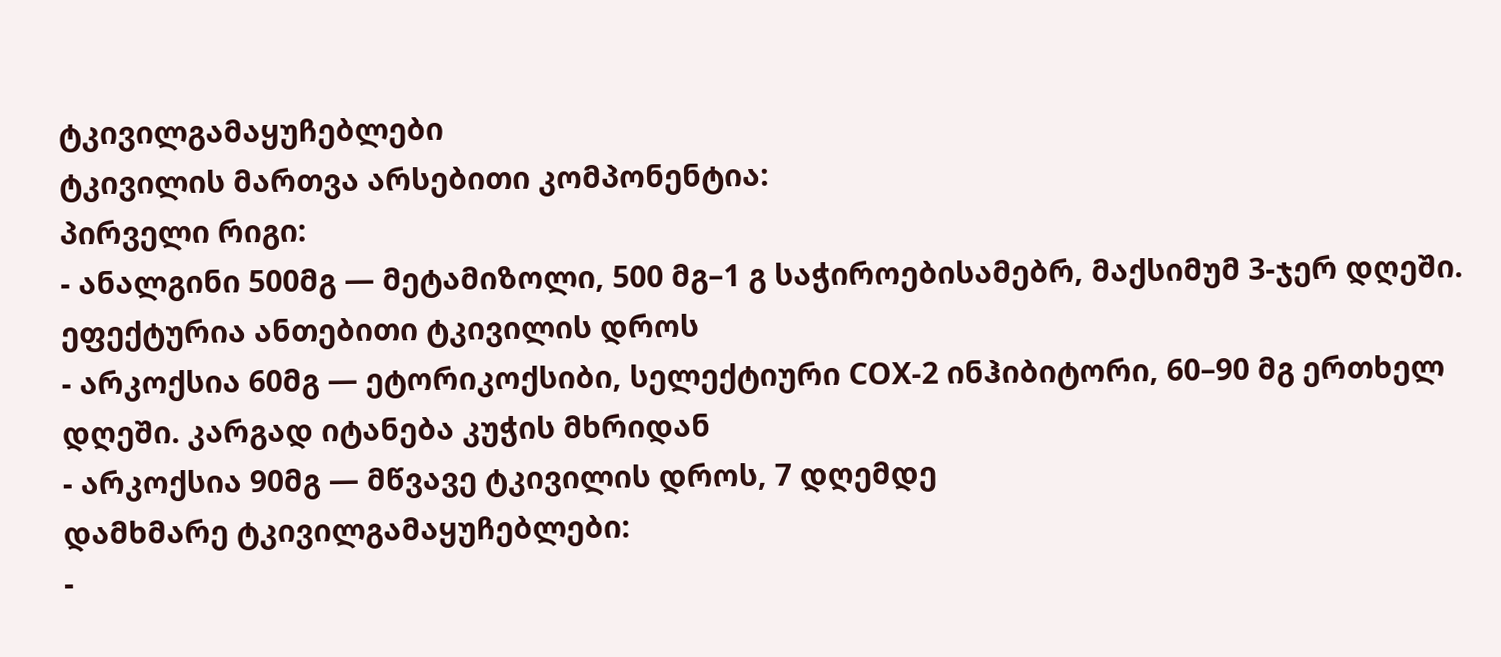ტკივილგამაყუჩებლები
ტკივილის მართვა არსებითი კომპონენტია:
პირველი რიგი:
- ანალგინი 500მგ — მეტამიზოლი, 500 მგ–1 გ საჭიროებისამებრ, მაქსიმუმ 3-ჯერ დღეში. ეფექტურია ანთებითი ტკივილის დროს
- არკოქსია 60მგ — ეტორიკოქსიბი, სელექტიური COX-2 ინჰიბიტორი, 60–90 მგ ერთხელ დღეში. კარგად იტანება კუჭის მხრიდან
- არკოქსია 90მგ — მწვავე ტკივილის დროს, 7 დღემდე
დამხმარე ტკივილგამაყუჩებლები:
-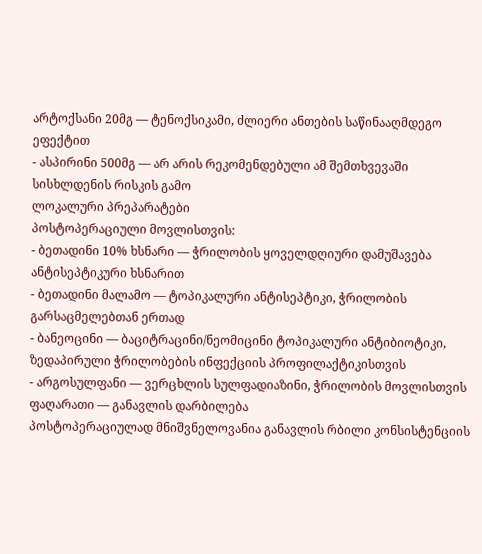არტოქსანი 20მგ — ტენოქსიკამი, ძლიერი ანთების საწინააღმდეგო ეფექტით
- ასპირინი 500მგ — არ არის რეკომენდებული ამ შემთხვევაში სისხლდენის რისკის გამო
ლოკალური პრეპარატები
პოსტოპერაციული მოვლისთვის:
- ბეთადინი 10% ხსნარი — ჭრილობის ყოველდღიური დამუშავება ანტისეპტიკური ხსნარით
- ბეთადინი მალამო — ტოპიკალური ანტისეპტიკი, ჭრილობის გარსაცმელებთან ერთად
- ბანეოცინი — ბაციტრაცინი/ნეომიცინი ტოპიკალური ანტიბიოტიკი, ზედაპირული ჭრილობების ინფექციის პროფილაქტიკისთვის
- არგოსულფანი — ვერცხლის სულფადიაზინი, ჭრილობის მოვლისთვის
ფაღარათი — განავლის დარბილება
პოსტოპერაციულად მნიშვნელოვანია განავლის რბილი კონსისტენციის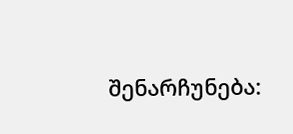შენარჩუნება: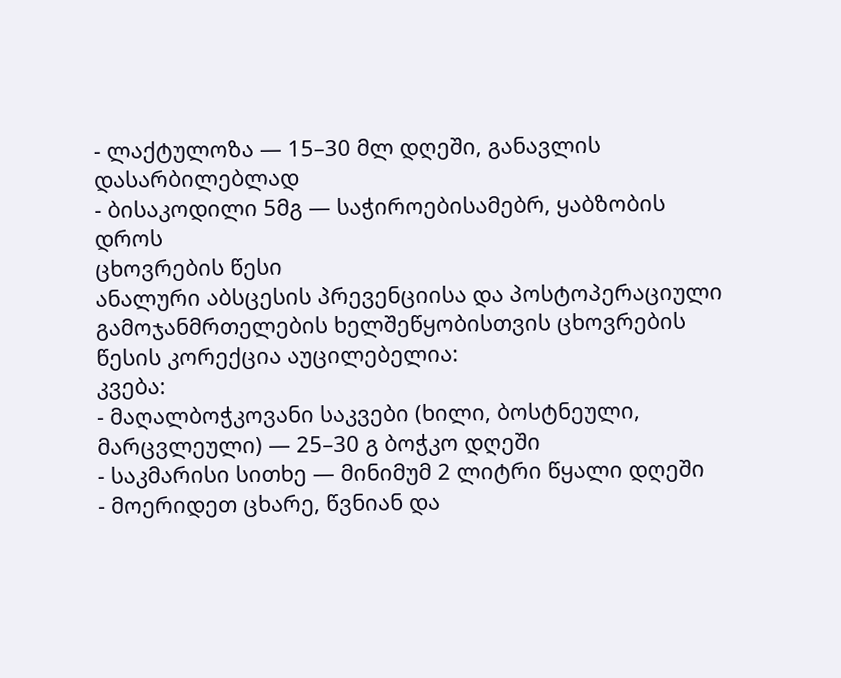- ლაქტულოზა — 15–30 მლ დღეში, განავლის დასარბილებლად
- ბისაკოდილი 5მგ — საჭიროებისამებრ, ყაბზობის დროს
ცხოვრების წესი
ანალური აბსცესის პრევენციისა და პოსტოპერაციული გამოჯანმრთელების ხელშეწყობისთვის ცხოვრების წესის კორექცია აუცილებელია:
კვება:
- მაღალბოჭკოვანი საკვები (ხილი, ბოსტნეული, მარცვლეული) — 25–30 გ ბოჭკო დღეში
- საკმარისი სითხე — მინიმუმ 2 ლიტრი წყალი დღეში
- მოერიდეთ ცხარე, წვნიან და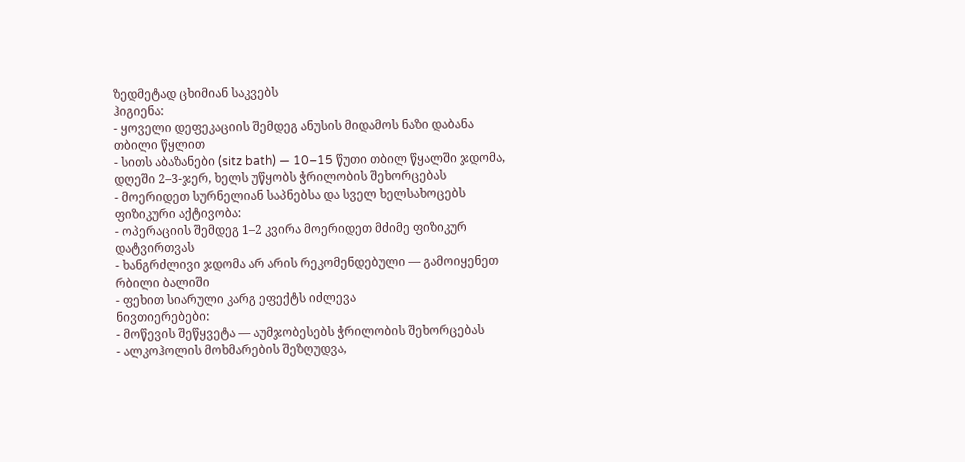ზედმეტად ცხიმიან საკვებს
ჰიგიენა:
- ყოველი დეფეკაციის შემდეგ ანუსის მიდამოს ნაზი დაბანა თბილი წყლით
- სითს აბაზანები (sitz bath) — 10–15 წუთი თბილ წყალში ჯდომა, დღეში 2–3-ჯერ, ხელს უწყობს ჭრილობის შეხორცებას
- მოერიდეთ სურნელიან საპნებსა და სველ ხელსახოცებს
ფიზიკური აქტივობა:
- ოპერაციის შემდეგ 1–2 კვირა მოერიდეთ მძიმე ფიზიკურ დატვირთვას
- ხანგრძლივი ჯდომა არ არის რეკომენდებული — გამოიყენეთ რბილი ბალიში
- ფეხით სიარული კარგ ეფექტს იძლევა
ნივთიერებები:
- მოწევის შეწყვეტა — აუმჯობესებს ჭრილობის შეხორცებას
- ალკოჰოლის მოხმარების შეზღუდვა,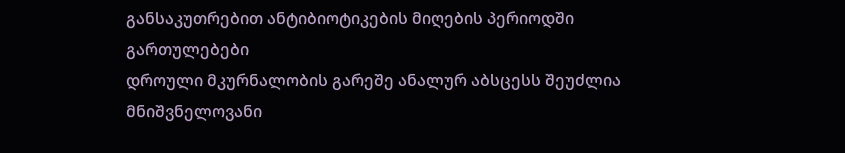განსაკუთრებით ანტიბიოტიკების მიღების პერიოდში
გართულებები
დროული მკურნალობის გარეშე ანალურ აბსცესს შეუძლია მნიშვნელოვანი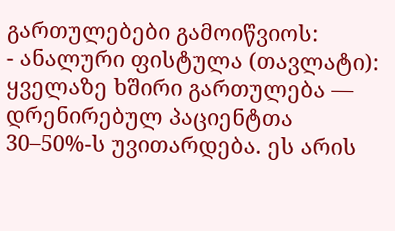გართულებები გამოიწვიოს:
- ანალური ფისტულა (თავლატი): ყველაზე ხშირი გართულება — დრენირებულ პაციენტთა 30–50%-ს უვითარდება. ეს არის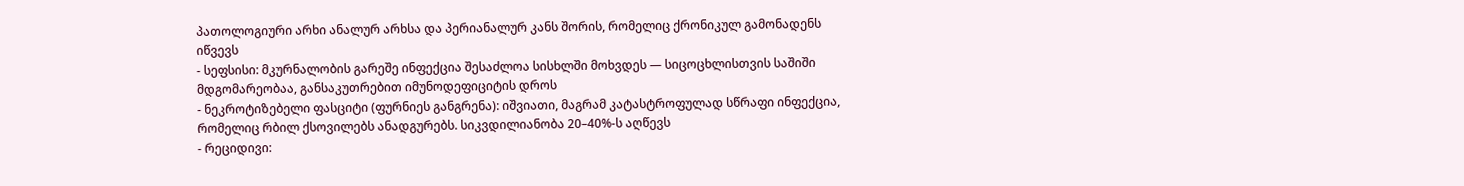პათოლოგიური არხი ანალურ არხსა და პერიანალურ კანს შორის, რომელიც ქრონიკულ გამონადენს იწვევს
- სეფსისი: მკურნალობის გარეშე ინფექცია შესაძლოა სისხლში მოხვდეს — სიცოცხლისთვის საშიში მდგომარეობაა, განსაკუთრებით იმუნოდეფიციტის დროს
- ნეკროტიზებელი ფასციტი (ფურნიეს განგრენა): იშვიათი, მაგრამ კატასტროფულად სწრაფი ინფექცია, რომელიც რბილ ქსოვილებს ანადგურებს. სიკვდილიანობა 20–40%-ს აღწევს
- რეციდივი: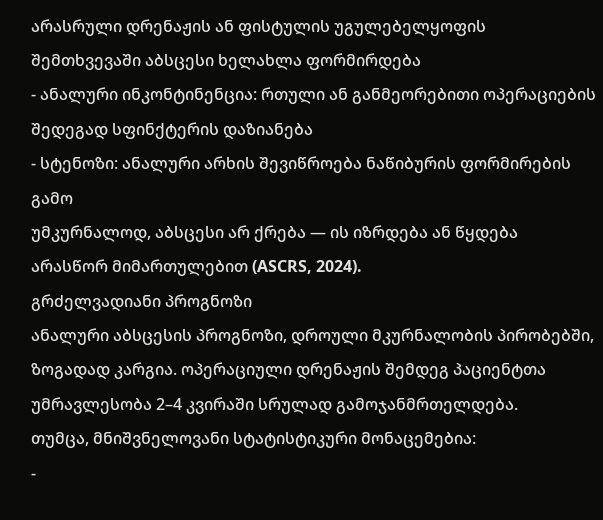არასრული დრენაჟის ან ფისტულის უგულებელყოფის შემთხვევაში აბსცესი ხელახლა ფორმირდება
- ანალური ინკონტინენცია: რთული ან განმეორებითი ოპერაციების შედეგად სფინქტერის დაზიანება
- სტენოზი: ანალური არხის შევიწროება ნაწიბურის ფორმირების გამო
უმკურნალოდ, აბსცესი არ ქრება — ის იზრდება ან წყდება არასწორ მიმართულებით (ASCRS, 2024).
გრძელვადიანი პროგნოზი
ანალური აბსცესის პროგნოზი, დროული მკურნალობის პირობებში, ზოგადად კარგია. ოპერაციული დრენაჟის შემდეგ პაციენტთა უმრავლესობა 2–4 კვირაში სრულად გამოჯანმრთელდება.
თუმცა, მნიშვნელოვანი სტატისტიკური მონაცემებია:
-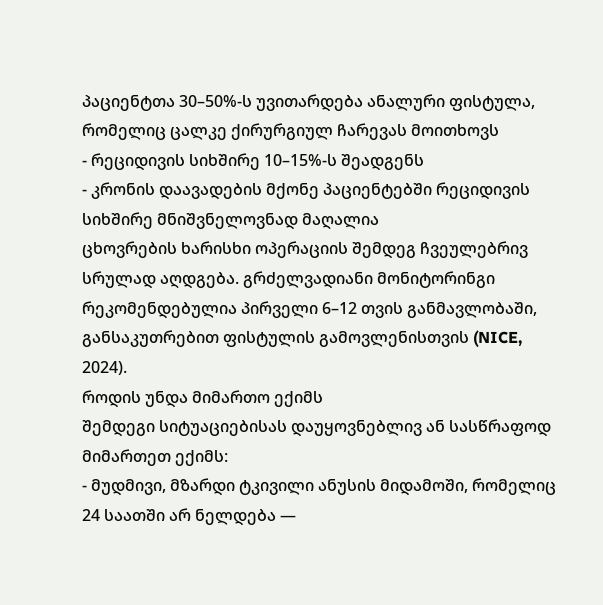პაციენტთა 30–50%-ს უვითარდება ანალური ფისტულა, რომელიც ცალკე ქირურგიულ ჩარევას მოითხოვს
- რეციდივის სიხშირე 10–15%-ს შეადგენს
- კრონის დაავადების მქონე პაციენტებში რეციდივის სიხშირე მნიშვნელოვნად მაღალია
ცხოვრების ხარისხი ოპერაციის შემდეგ ჩვეულებრივ სრულად აღდგება. გრძელვადიანი მონიტორინგი რეკომენდებულია პირველი 6–12 თვის განმავლობაში, განსაკუთრებით ფისტულის გამოვლენისთვის (NICE, 2024).
როდის უნდა მიმართო ექიმს
შემდეგი სიტუაციებისას დაუყოვნებლივ ან სასწრაფოდ მიმართეთ ექიმს:
- მუდმივი, მზარდი ტკივილი ანუსის მიდამოში, რომელიც 24 საათში არ ნელდება —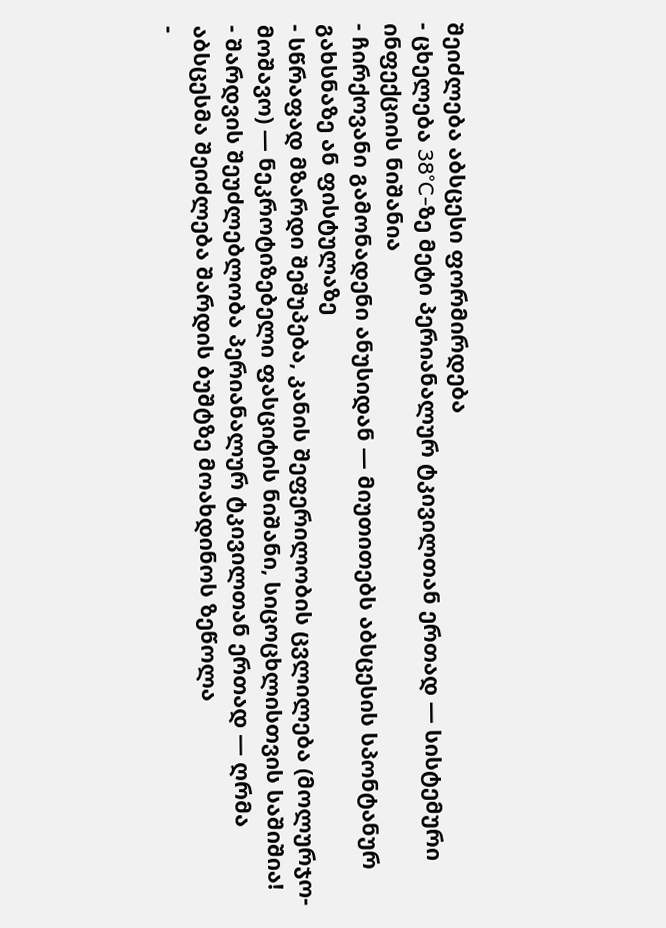შეიძლება აბსცესი ფორმირდება
- ცხელება 38°C-ზე მეტი პერიანალურ ტკივილთან ერთად — სისტემური ინფექციის ნიშანია
- ჩირქოვანი გამონადენი ანუსიდან — მიუთითებს აბსცესის სპონტანურ გახსნაზე ან ფისტულაზე
- სწრაფად მზარდი შეშუპება, კანის შეფერილობის ცვლილება (მოლურჯო-მოშავო) — ნეკროტიზებელი ფასციტის ნიშანი, სიცოცხლისთვის საშიშია!
- შარდვის შეუძლებლობა პერიანალურ ტკივილთან ერთად — ღრმა აბსცესმა შეიძლება შარდის ბუშტზე მოახდინოს ზეწოლა
-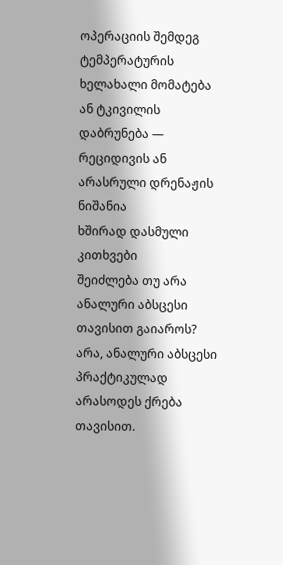ოპერაციის შემდეგ ტემპერატურის ხელახალი მომატება ან ტკივილის დაბრუნება — რეციდივის ან არასრული დრენაჟის ნიშანია
ხშირად დასმული კითხვები
შეიძლება თუ არა ანალური აბსცესი თავისით გაიაროს?
არა, ანალური აბსცესი პრაქტიკულად არასოდეს ქრება თავისით.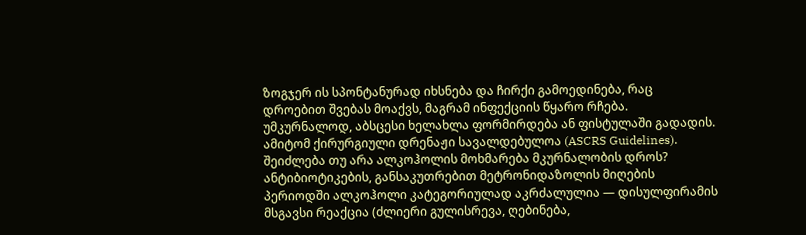ზოგჯერ ის სპონტანურად იხსნება და ჩირქი გამოედინება, რაც დროებით შვებას მოაქვს, მაგრამ ინფექციის წყარო რჩება. უმკურნალოდ, აბსცესი ხელახლა ფორმირდება ან ფისტულაში გადადის. ამიტომ ქირურგიული დრენაჟი სავალდებულოა (ASCRS Guidelines).
შეიძლება თუ არა ალკოჰოლის მოხმარება მკურნალობის დროს?
ანტიბიოტიკების, განსაკუთრებით მეტრონიდაზოლის მიღების პერიოდში ალკოჰოლი კატეგორიულად აკრძალულია — დისულფირამის მსგავსი რეაქცია (ძლიერი გულისრევა, ღებინება,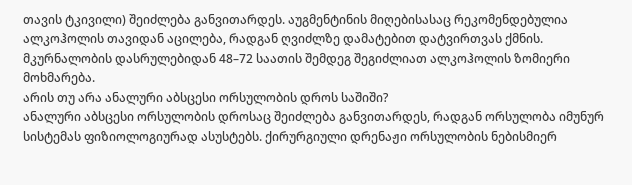თავის ტკივილი) შეიძლება განვითარდეს. აუგმენტინის მიღებისასაც რეკომენდებულია ალკოჰოლის თავიდან აცილება, რადგან ღვიძლზე დამატებით დატვირთვას ქმნის. მკურნალობის დასრულებიდან 48–72 საათის შემდეგ შეგიძლიათ ალკოჰოლის ზომიერი მოხმარება.
არის თუ არა ანალური აბსცესი ორსულობის დროს საშიში?
ანალური აბსცესი ორსულობის დროსაც შეიძლება განვითარდეს, რადგან ორსულობა იმუნურ სისტემას ფიზიოლოგიურად ასუსტებს. ქირურგიული დრენაჟი ორსულობის ნებისმიერ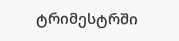ტრიმესტრში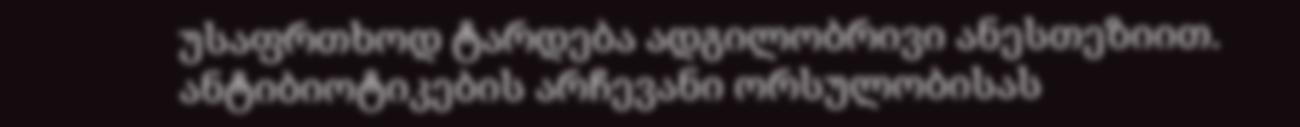უსაფრთხოდ ტარდება ადგილობრივი ანესთეზიით. ანტიბიოტიკების არჩევანი ორსულობისას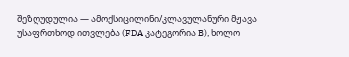შეზღუდულია — ამოქსიცილინი/კლავულანური მჟავა უსაფრთხოდ ითვლება (FDA კატეგორია B), ხოლო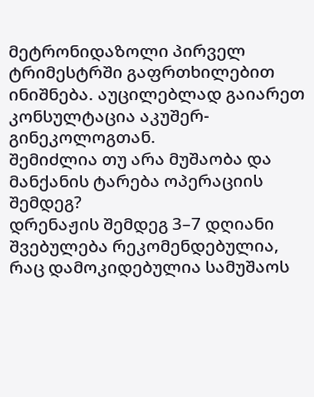მეტრონიდაზოლი პირველ ტრიმესტრში გაფრთხილებით ინიშნება. აუცილებლად გაიარეთ კონსულტაცია აკუშერ-გინეკოლოგთან.
შემიძლია თუ არა მუშაობა და მანქანის ტარება ოპერაციის შემდეგ?
დრენაჟის შემდეგ 3–7 დღიანი შვებულება რეკომენდებულია, რაც დამოკიდებულია სამუშაოს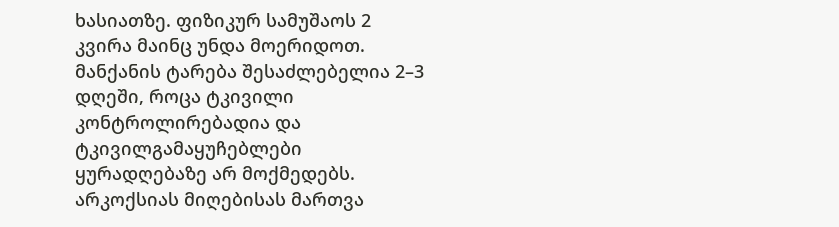ხასიათზე. ფიზიკურ სამუშაოს 2 კვირა მაინც უნდა მოერიდოთ. მანქანის ტარება შესაძლებელია 2–3 დღეში, როცა ტკივილი კონტროლირებადია და ტკივილგამაყუჩებლები ყურადღებაზე არ მოქმედებს. არკოქსიას მიღებისას მართვა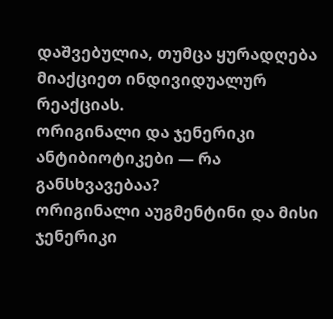დაშვებულია, თუმცა ყურადღება მიაქციეთ ინდივიდუალურ რეაქციას.
ორიგინალი და ჯენერიკი ანტიბიოტიკები — რა განსხვავებაა?
ორიგინალი აუგმენტინი და მისი ჯენერიკი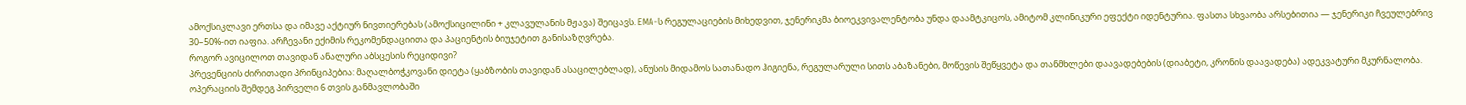ამოქსიკლავი ერთსა და იმავე აქტიურ ნივთიერებას (ამოქსიცილინი + კლავულანის მჟავა) შეიცავს. EMA-ს რეგულაციების მიხედვით, ჯენერიკმა ბიოეკვივალენტობა უნდა დაამტკიცოს, ამიტომ კლინიკური ეფექტი იდენტურია. ფასთა სხვაობა არსებითია — ჯენერიკი ჩვეულებრივ 30–50%-ით იაფია. არჩევანი ექიმის რეკომენდაციითა და პაციენტის ბიუჯეტით განისაზღვრება.
როგორ ავიცილოთ თავიდან ანალური აბსცესის რეციდივი?
პრევენციის ძირითადი პრინციპებია: მაღალბოჭკოვანი დიეტა (ყაბზობის თავიდან ასაცილებლად), ანუსის მიდამოს სათანადო ჰიგიენა, რეგულარული სითს აბაზანები, მოწევის შეწყვეტა და თანმხლები დაავადებების (დიაბეტი, კრონის დაავადება) ადეკვატური მკურნალობა. ოპერაციის შემდეგ პირველი 6 თვის განმავლობაში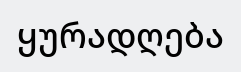ყურადღება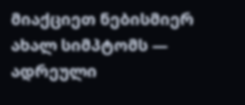მიაქციეთ ნებისმიერ ახალ სიმპტომს — ადრეული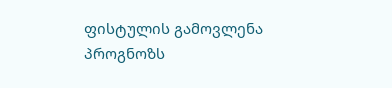ფისტულის გამოვლენა პროგნოზს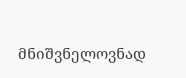მნიშვნელოვნად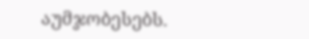აუმჯობესებს.